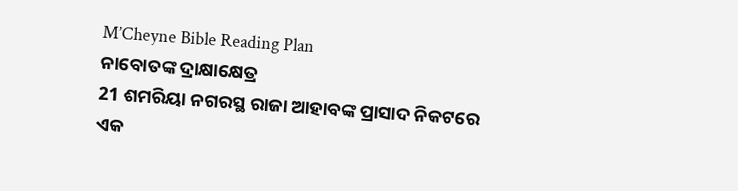M’Cheyne Bible Reading Plan
ନାବୋତଙ୍କ ଦ୍ରାକ୍ଷାକ୍ଷେତ୍ର
21 ଶମରିୟା ନଗରସ୍ଥ ରାଜା ଆହାବଙ୍କ ପ୍ରାସାଦ ନିକଟରେ ଏକ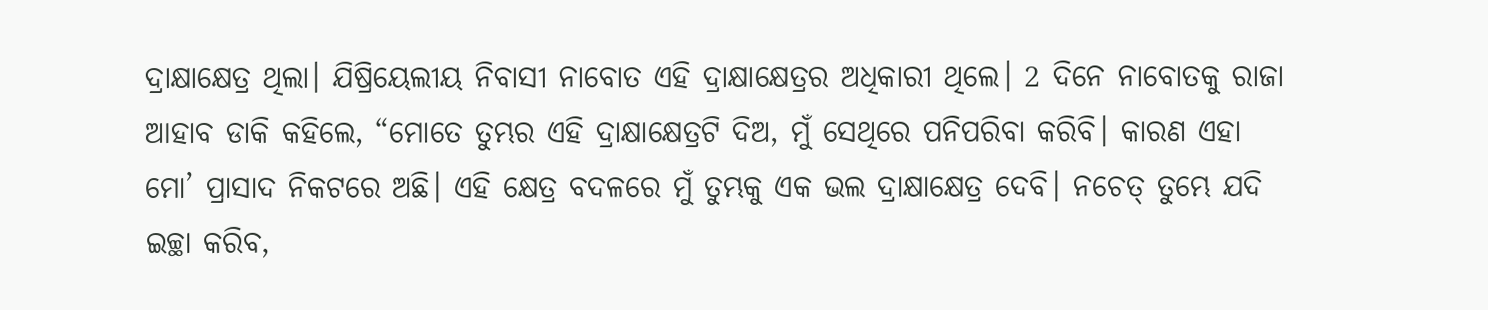ଦ୍ରାକ୍ଷାକ୍ଷେତ୍ର ଥିଲା। ଯିଷ୍ରିୟେଲୀୟ ନିବାସୀ ନାବୋତ ଏହି ଦ୍ରାକ୍ଷାକ୍ଷେତ୍ରର ଅଧିକାରୀ ଥିଲେ। 2 ଦିନେ ନାବୋତକୁ ରାଜା ଆହାବ ଡାକି କହିଲେ, “ମୋତେ ତୁମ୍ଭର ଏହି ଦ୍ରାକ୍ଷାକ୍ଷେତ୍ରଟି ଦିଅ, ମୁଁ ସେଥିରେ ପନିପରିବା କରିବି। କାରଣ ଏହା ମୋ’ ପ୍ରାସାଦ ନିକଟରେ ଅଛି। ଏହି କ୍ଷେତ୍ର ବଦଳରେ ମୁଁ ତୁମ୍ଭକୁ ଏକ ଭଲ ଦ୍ରାକ୍ଷାକ୍ଷେତ୍ର ଦେବି। ନଚେତ୍ ତୁମ୍ଭେ ଯଦି ଇଚ୍ଛା କରିବ,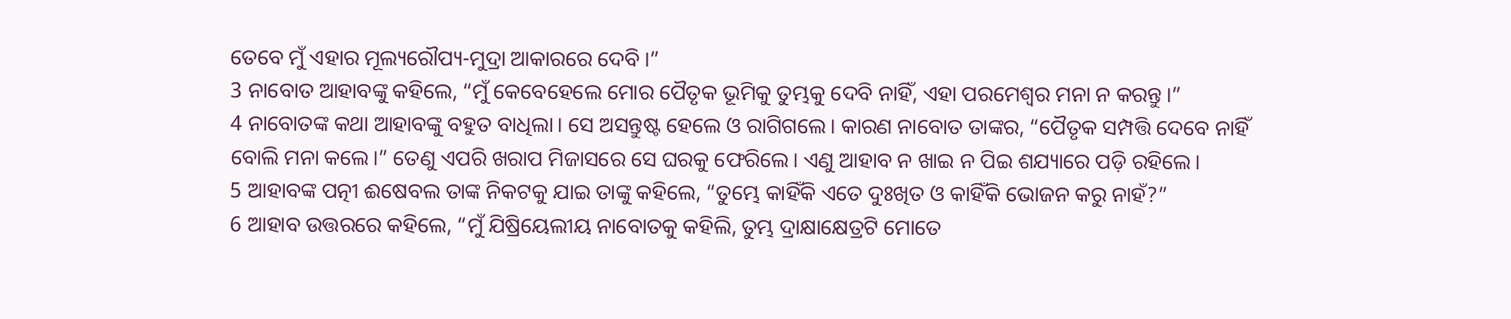ତେବେ ମୁଁ ଏହାର ମୂଲ୍ୟରୌପ୍ୟ-ମୁଦ୍ରା ଆକାରରେ ଦେବି।”
3 ନାବୋତ ଆହାବଙ୍କୁ କହିଲେ, “ମୁଁ କେବେହେଲେ ମୋର ପୈତୃକ ଭୂମିକୁ ତୁମ୍ଭକୁ ଦେବି ନାହିଁ, ଏହା ପରମେଶ୍ୱର ମନା ନ କରନ୍ତୁ।”
4 ନାବୋତଙ୍କ କଥା ଆହାବଙ୍କୁ ବହୁତ ବାଧିଲା। ସେ ଅସନ୍ତୁଷ୍ଟ ହେଲେ ଓ ରାଗିଗଲେ। କାରଣ ନାବୋତ ତାଙ୍କର, “ପୈତୃକ ସମ୍ପତ୍ତି ଦେବେ ନାହିଁ ବୋଲି ମନା କଲେ।” ତେଣୁ ଏପରି ଖରାପ ମିଜାସରେ ସେ ଘରକୁ ଫେରିଲେ। ଏଣୁ ଆହାବ ନ ଖାଇ ନ ପିଇ ଶଯ୍ୟାରେ ପଡ଼ି ରହିଲେ।
5 ଆହାବଙ୍କ ପତ୍ନୀ ଈଷେବଲ ତାଙ୍କ ନିକଟକୁ ଯାଇ ତାଙ୍କୁ କହିଲେ, “ତୁମ୍ଭେ କାହିଁକି ଏତେ ଦୁଃଖିତ ଓ କାହିଁକି ଭୋଜନ କରୁ ନାହଁ?”
6 ଆହାବ ଉତ୍ତରରେ କହିଲେ, “ମୁଁ ଯିଷ୍ରିୟେଲୀୟ ନାବୋତକୁ କହିଲି, ତୁମ୍ଭ ଦ୍ରାକ୍ଷାକ୍ଷେତ୍ରଟି ମୋତେ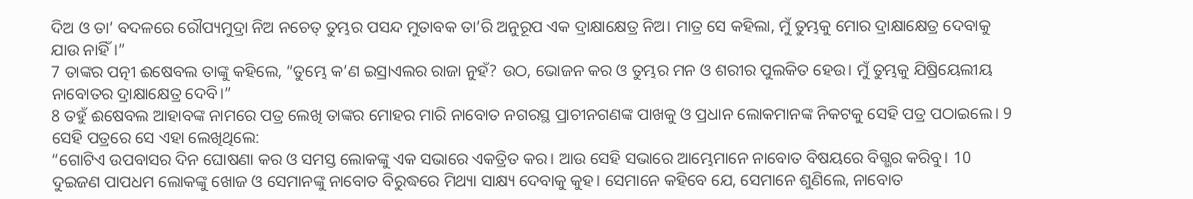ଦିଅ ଓ ତା’ ବଦଳରେ ରୌପ୍ୟମୁଦ୍ରା ନିଅ ନଚେତ୍ ତୁମ୍ଭର ପସନ୍ଦ ମୁତାବକ ତା’ରି ଅନୁରୂପ ଏକ ଦ୍ରାକ୍ଷାକ୍ଷେତ୍ର ନିଅ। ମାତ୍ର ସେ କହିଲା, ମୁଁ ତୁମ୍ଭକୁ ମୋର ଦ୍ରାକ୍ଷାକ୍ଷେତ୍ର ଦେବାକୁ ଯାଉ ନାହିଁ।”
7 ତାଙ୍କର ପତ୍ନୀ ଈଷେବଲ ତାଙ୍କୁ କହିଲେ, “ତୁମ୍ଭେ କ’ଣ ଇସ୍ରାଏଲର ରାଜା ନୁହଁ? ଉଠ, ଭୋଜନ କର ଓ ତୁମ୍ଭର ମନ ଓ ଶରୀର ପୁଲକିତ ହେଉ। ମୁଁ ତୁମ୍ଭକୁ ଯିଷ୍ରିୟେଲୀୟ ନାବୋତର ଦ୍ରାକ୍ଷାକ୍ଷେତ୍ର ଦେବି।”
8 ତହୁଁ ଈଷେବଲ ଆହାବଙ୍କ ନାମରେ ପତ୍ର ଲେଖି ତାଙ୍କର ମୋହର ମାରି ନାବୋତ ନଗରସ୍ଥ ପ୍ରାଚୀନଗଣଙ୍କ ପାଖକୁ ଓ ପ୍ରଧାନ ଲୋକମାନଙ୍କ ନିକଟକୁ ସେହି ପତ୍ର ପଠାଇଲେ। 9 ସେହି ପତ୍ରରେ ସେ ଏହା ଲେଖିଥିଲେ:
“ଗୋଟିଏ ଉପବାସର ଦିନ ଘୋଷଣା କର ଓ ସମସ୍ତ ଲୋକଙ୍କୁ ଏକ ସଭାରେ ଏକତ୍ରିତ କର। ଆଉ ସେହି ସଭାରେ ଆମ୍ଭେମାନେ ନାବୋତ ବିଷୟରେ ବିଗ୍ଭର କରିବୁ। 10 ଦୁଇଜଣ ପାପଧମ ଲୋକଙ୍କୁ ଖୋଜ ଓ ସେମାନଙ୍କୁ ନାବୋତ ବିରୁଦ୍ଧରେ ମିଥ୍ୟା ସାକ୍ଷ୍ୟ ଦେବାକୁ କୁହ। ସେମାନେ କହିବେ ଯେ, ସେମାନେ ଶୁଣିଲେ, ନାବୋତ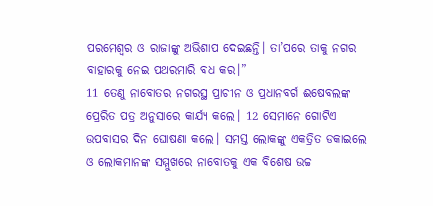ପରମେଶ୍ୱର ଓ ରାଜାଙ୍କୁ ଅଭିଶାପ ଦେଇଛନ୍ତି। ତା’ପରେ ତାକୁ ନଗର ବାହାରକୁ ନେଇ ପଥରମାରି ବଧ କର।”
11 ତେଣୁ ନାବୋତର ନଗରସ୍ଥ ପ୍ରାଚୀନ ଓ ପ୍ରଧାନବର୍ଗ ଈଷେବଲଙ୍କ ପ୍ରେରିତ ପତ୍ର ଅନୁସାରେ କାର୍ଯ୍ୟ କଲେ। 12 ସେମାନେ ଗୋଟିଏ ଉପବାସର ଦିନ ଘୋଷଣା କଲେ। ସମସ୍ତ ଲୋକଙ୍କୁ ଏକତ୍ରିତ ଡକାଇଲେ ଓ ଲୋକମାନଙ୍କ ସମ୍ମୁଖରେ ନାବୋତକୁ ଏକ ବିଶେଷ ଉଚ୍ଚ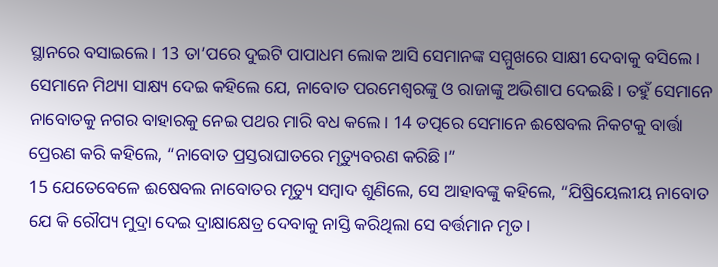ସ୍ଥାନରେ ବସାଇଲେ। 13 ତା’ପରେ ଦୁଇଟି ପାପାଧମ ଲୋକ ଆସି ସେମାନଙ୍କ ସମ୍ମୁଖରେ ସାକ୍ଷୀ ଦେବାକୁ ବସିଲେ। ସେମାନେ ମିଥ୍ୟା ସାକ୍ଷ୍ୟ ଦେଇ କହିଲେ ଯେ, ନାବୋତ ପରମେଶ୍ୱରଙ୍କୁ ଓ ରାଜାଙ୍କୁ ଅଭିଶାପ ଦେଇଛି। ତହୁଁ ସେମାନେ ନାବୋତକୁ ନଗର ବାହାରକୁ ନେଇ ପଥର ମାରି ବଧ କଲେ। 14 ତତ୍ପରେ ସେମାନେ ଈଷେବଲ ନିକଟକୁ ବାର୍ତ୍ତା ପ୍ରେରଣ କରି କହିଲେ, “ନାବୋତ ପ୍ରସ୍ତରାଘାତରେ ମୃତ୍ୟୁବରଣ କରିଛି।”
15 ଯେତେବେଳେ ଈଷେବଲ ନାବୋତର ମୃତ୍ୟୁ ସମ୍ବାଦ ଶୁଣିଲେ, ସେ ଆହାବଙ୍କୁ କହିଲେ, “ଯିଷ୍ରିୟେଲୀୟ ନାବୋତ ଯେ କି ରୌପ୍ୟ ମୁଦ୍ରା ଦେଇ ଦ୍ରାକ୍ଷାକ୍ଷେତ୍ର ଦେବାକୁ ନାସ୍ତି କରିଥିଲା ସେ ବର୍ତ୍ତମାନ ମୃତ।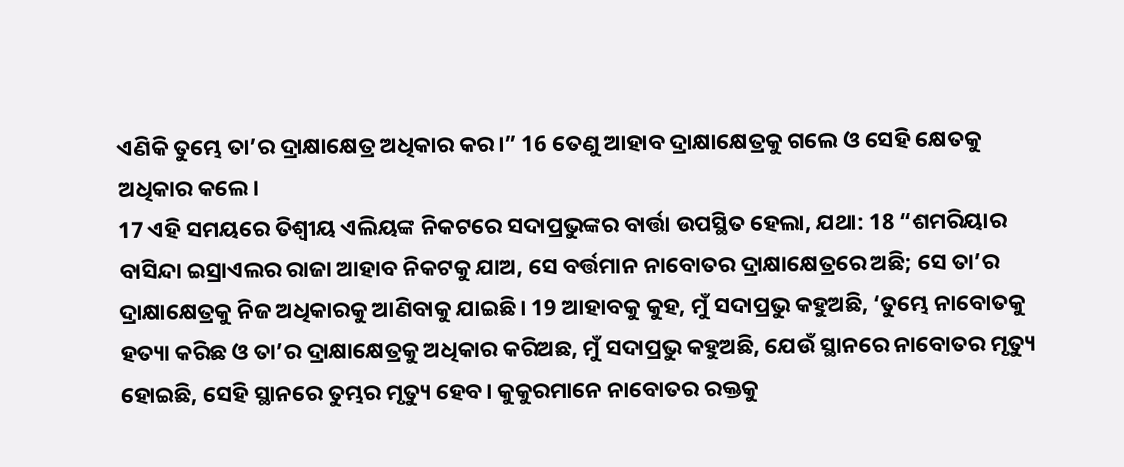ଏଣିକି ତୁମ୍ଭେ ତା’ର ଦ୍ରାକ୍ଷାକ୍ଷେତ୍ର ଅଧିକାର କର।” 16 ତେଣୁ ଆହାବ ଦ୍ରାକ୍ଷାକ୍ଷେତ୍ରକୁ ଗଲେ ଓ ସେହି କ୍ଷେତକୁ ଅଧିକାର କଲେ।
17 ଏହି ସମୟରେ ତିଶ୍ବୀୟ ଏଲିୟଙ୍କ ନିକଟରେ ସଦାପ୍ରଭୁଙ୍କର ବାର୍ତ୍ତା ଉପସ୍ଥିତ ହେଲା, ଯଥା: 18 “ଶମରିୟାର ବାସିନ୍ଦା ଇସ୍ରାଏଲର ରାଜା ଆହାବ ନିକଟକୁ ଯାଅ, ସେ ବର୍ତ୍ତମାନ ନାବୋତର ଦ୍ରାକ୍ଷାକ୍ଷେତ୍ରରେ ଅଛି; ସେ ତା’ର ଦ୍ରାକ୍ଷାକ୍ଷେତ୍ରକୁ ନିଜ ଅଧିକାରକୁ ଆଣିବାକୁ ଯାଇଛି। 19 ଆହାବକୁ କୁହ, ମୁଁ ସଦାପ୍ରଭୁ କହୁଅଛି, ‘ତୁମ୍ଭେ ନାବୋତକୁ ହତ୍ୟା କରିଛ ଓ ତା’ର ଦ୍ରାକ୍ଷାକ୍ଷେତ୍ରକୁ ଅଧିକାର କରିଅଛ, ମୁଁ ସଦାପ୍ରଭୁ କହୁଅଛି, ଯେଉଁ ସ୍ଥାନରେ ନାବୋତର ମୃତ୍ୟୁ ହୋଇଛି, ସେହି ସ୍ଥାନରେ ତୁମ୍ଭର ମୃତ୍ୟୁ ହେବ। କୁକୁରମାନେ ନାବୋତର ରକ୍ତକୁ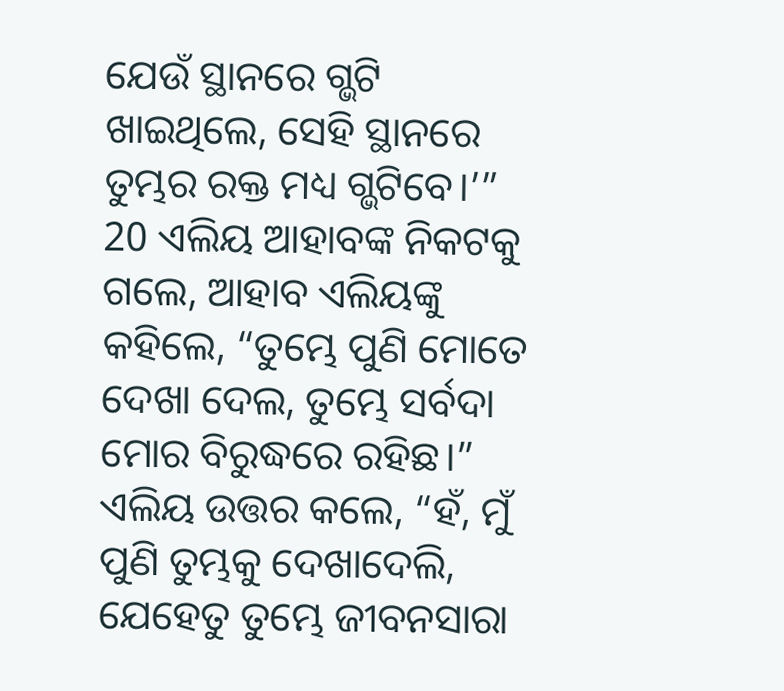ଯେଉଁ ସ୍ଥାନରେ ଗ୍ଭଟି ଖାଇଥିଲେ, ସେହି ସ୍ଥାନରେ ତୁମ୍ଭର ରକ୍ତ ମଧ୍ୟ ଗ୍ଭଟିବେ।’”
20 ଏଲିୟ ଆହାବଙ୍କ ନିକଟକୁ ଗଲେ, ଆହାବ ଏଲିୟଙ୍କୁ କହିଲେ, “ତୁମ୍ଭେ ପୁଣି ମୋତେ ଦେଖା ଦେଲ, ତୁମ୍ଭେ ସର୍ବଦା ମୋର ବିରୁଦ୍ଧରେ ରହିଛ।”
ଏଲିୟ ଉତ୍ତର କଲେ, “ହଁ, ମୁଁ ପୁଣି ତୁମ୍ଭକୁ ଦେଖାଦେଲି, ଯେହେତୁ ତୁମ୍ଭେ ଜୀବନସାରା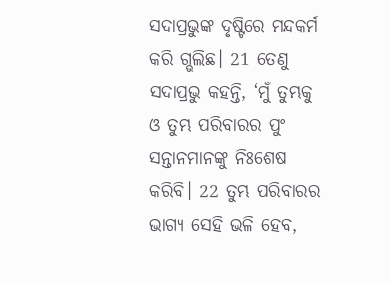ସଦାପ୍ରଭୁଙ୍କ ଦୃଷ୍ଟିରେ ମନ୍ଦକର୍ମ କରି ଗ୍ଭଲିଛ। 21 ତେଣୁ ସଦାପ୍ରଭୁ କହନ୍ତି, ‘ମୁଁ ତୁମ୍ଭକୁ ଓ ତୁମ୍ଭ ପରିବାରର ପୁଂ ସନ୍ତାନମାନଙ୍କୁ ନିଃଶେଷ କରିବି। 22 ତୁମ୍ଭ ପରିବାରର ଭାଗ୍ୟ ସେହି ଭଳି ହେବ,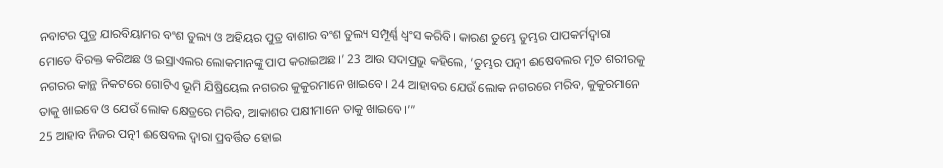ନବାଟର ପୁତ୍ର ଯାରବିୟାମର ବଂଶ ତୁଲ୍ୟ ଓ ଅହିୟର ପୁତ୍ର ବାଶାର ବଂଶ ତୁଲ୍ୟ ସମ୍ପୂର୍ଣ୍ଣ ଧ୍ୱଂସ କରିବି। କାରଣ ତୁମ୍ଭେ ତୁମ୍ଭର ପାପକର୍ମଦ୍ୱାରା ମୋତେ ବିରକ୍ତ କରିଅଛ ଓ ଇସ୍ରାଏଲର ଲୋକମାନଙ୍କୁ ପାପ କରାଇଅଛ।’ 23 ଆଉ ସଦାପ୍ରଭୁ କହିଲେ, ‘ତୁମ୍ଭର ପତ୍ନୀ ଈଷେବଲର ମୃତ ଶରୀରକୁ ନଗରର କାନ୍ଥ ନିକଟରେ ଗୋଟିଏ ଭୂମି ଯିଷ୍ରିୟେଲ ନଗରର କୁକୁରମାନେ ଖାଇବେ। 24 ଆହାବର ଯେଉଁ ଲୋକ ନଗରରେ ମରିବ, କୁକୁରମାନେ ତାକୁ ଖାଇବେ ଓ ଯେଉଁ ଲୋକ କ୍ଷେତ୍ରରେ ମରିବ, ଆକାଶର ପକ୍ଷୀମାନେ ତାକୁ ଖାଇବେ।’”
25 ଆହାବ ନିଜର ପତ୍ନୀ ଈଷେବଲ ଦ୍ୱାରା ପ୍ରବର୍ତ୍ତିତ ହୋଇ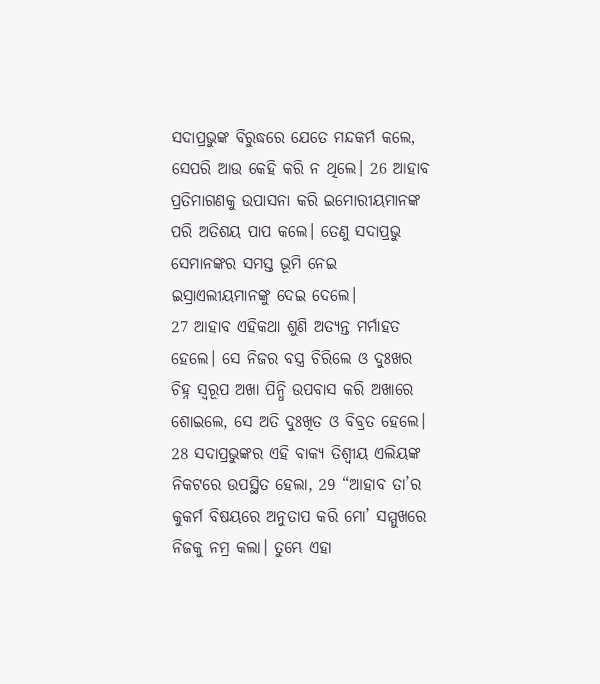ସଦାପ୍ରଭୁଙ୍କ ବିରୁଦ୍ଧରେ ଯେତେ ମନ୍ଦକର୍ମ କଲେ, ସେପରି ଆଉ କେହି କରି ନ ଥିଲେ। 26 ଆହାବ ପ୍ରତିମାଗଣକୁ ଉପାସନା କରି ଇମୋରୀୟମାନଙ୍କ ପରି ଅତିଶୟ ପାପ କଲେ। ତେଣୁ ସଦାପ୍ରଭୁ ସେମାନଙ୍କର ସମସ୍ତ ଭୂମି ନେଇ ଇସ୍ରାଏଲୀୟମାନଙ୍କୁ ଦେଇ ଦେଲେ।
27 ଆହାବ ଏହିକଥା ଶୁଣି ଅତ୍ୟନ୍ତ ମର୍ମାହତ ହେଲେ। ସେ ନିଜର ବସ୍ତ୍ର ଚିରିଲେ ଓ ଦୁଃଖର ଚିହ୍ନ ସ୍ୱରୂପ ଅଖା ପିନ୍ଧି ଉପବାସ କରି ଅଖାରେ ଶୋଇଲେ, ସେ ଅତି ଦୁଃଖିତ ଓ ବିବ୍ରତ ହେଲେ।
28 ସଦାପ୍ରଭୁଙ୍କର ଏହି ବାକ୍ୟ ତିଶ୍ବୀୟ ଏଲିୟଙ୍କ ନିକଟରେ ଉପସ୍ଥିତ ହେଲା, 29 “ଆହାବ ତା’ର କୁକର୍ମ ବିଷୟରେ ଅନୁତାପ କରି ମୋ’ ସମ୍ମୁଖରେ ନିଜକୁ ନମ୍ର କଲା। ତୁମ୍ଭେ ଏହା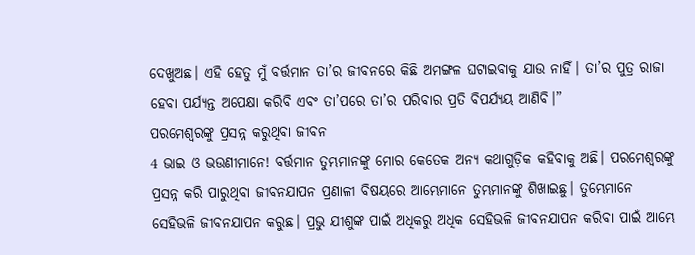ଦେଖୁଅଛ। ଏହି ହେତୁ ମୁଁ ବର୍ତ୍ତମାନ ତା’ର ଜୀବନରେ କିଛି ଅମଙ୍ଗଳ ଘଟାଇବାକୁ ଯାଉ ନାହିଁ। ତା’ର ପୁତ୍ର ରାଜା ହେବା ପର୍ଯ୍ୟନ୍ତ ଅପେକ୍ଷା କରିବି ଏବଂ ତା’ପରେ ତା’ର ପରିବାର ପ୍ରତି ବିପର୍ଯ୍ୟୟ ଆଣିବି।”
ପରମେଶ୍ୱରଙ୍କୁ ପ୍ରସନ୍ନ କରୁଥିବା ଜୀବନ
4 ଭାଇ ଓ ଭଉଣୀମାନେ! ବର୍ତ୍ତମାନ ତୁମ୍ଭମାନଙ୍କୁ ମୋର କେତେକ ଅନ୍ୟ କଥାଗୁଡ଼ିକ କହିବାକୁ ଅଛି। ପରମେଶ୍ୱରଙ୍କୁ ପ୍ରସନ୍ନ କରି ପାରୁଥିବା ଜୀବନଯାପନ ପ୍ରଣାଳୀ ବିଷୟରେ ଆମ୍ଭେମାନେ ତୁମ୍ଭମାନଙ୍କୁ ଶିଖାଇଛୁ। ତୁମ୍ଭେମାନେ ସେହିଭଳି ଜୀବନଯାପନ କରୁଛ। ପ୍ରଭୁ ଯୀଶୁଙ୍କ ପାଇଁ ଅଧିକରୁ ଅଧିକ ସେହିଭଳି ଜୀବନଯାପନ କରିବା ପାଇଁ ଆମ୍ଭେ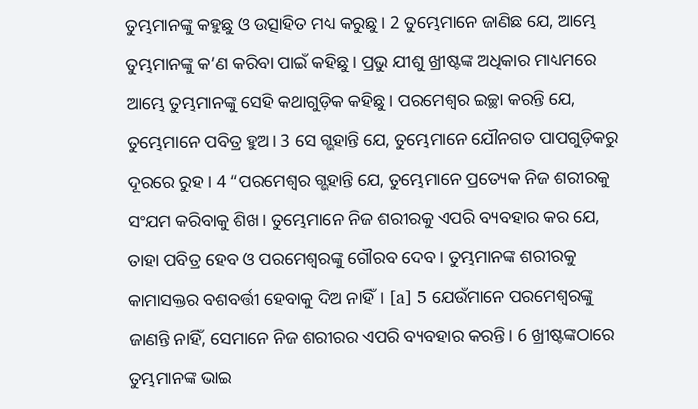ତୁମ୍ଭମାନଙ୍କୁ କହୁଛୁ ଓ ଉତ୍ସାହିତ ମଧ୍ୟ କରୁଛୁ। 2 ତୁମ୍ଭେମାନେ ଜାଣିଛ ଯେ, ଆମ୍ଭେ ତୁମ୍ଭମାନଙ୍କୁ କ’ଣ କରିବା ପାଇଁ କହିଛୁ। ପ୍ରଭୁ ଯୀଶୁ ଖ୍ରୀଷ୍ଟଙ୍କ ଅଧିକାର ମାଧ୍ୟମରେ ଆମ୍ଭେ ତୁମ୍ଭମାନଙ୍କୁ ସେହି କଥାଗୁଡ଼ିକ କହିଛୁ। ପରମେଶ୍ୱର ଇଚ୍ଛା କରନ୍ତି ଯେ, ତୁମ୍ଭେମାନେ ପବିତ୍ର ହୁଅ। 3 ସେ ଗ୍ଭହାନ୍ତି ଯେ, ତୁମ୍ଭେମାନେ ଯୌନଗତ ପାପଗୁଡ଼ିକରୁ ଦୂରରେ ରୁହ। 4 “ପରମେଶ୍ୱର ଗ୍ଭହାନ୍ତି ଯେ, ତୁମ୍ଭେମାନେ ପ୍ରତ୍ୟେକ ନିଜ ଶରୀରକୁ ସଂଯମ କରିବାକୁ ଶିଖ। ତୁମ୍ଭେମାନେ ନିଜ ଶରୀରକୁ ଏପରି ବ୍ୟବହାର କର ଯେ, ତାହା ପବିତ୍ର ହେବ ଓ ପରମେଶ୍ୱରଙ୍କୁ ଗୌରବ ଦେବ। ତୁମ୍ଭମାନଙ୍କ ଶରୀରକୁ କାମାସକ୍ତର ବଶବର୍ତ୍ତୀ ହେବାକୁ ଦିଅ ନାହିଁ। [a] 5 ଯେଉଁମାନେ ପରମେଶ୍ୱରଙ୍କୁ ଜାଣନ୍ତି ନାହିଁ, ସେମାନେ ନିଜ ଶରୀରର ଏପରି ବ୍ୟବହାର କରନ୍ତି। 6 ଖ୍ରୀଷ୍ଟଙ୍କଠାରେ ତୁମ୍ଭମାନଙ୍କ ଭାଇ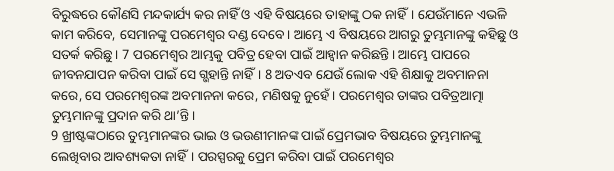ବିରୁଦ୍ଧରେ କୌଣସି ମନ୍ଦକାର୍ଯ୍ୟ କର ନାହିଁ ଓ ଏହି ବିଷୟରେ ତାହାଙ୍କୁ ଠକ ନାହିଁ। ଯେଉଁମାନେ ଏଭଳି କାମ କରିବେ, ସେମାନଙ୍କୁ ପରମେଶ୍ୱର ଦଣ୍ଡ ଦେବେ। ଆମ୍ଭେ ଏ ବିଷୟରେ ଆଗରୁ ତୁମ୍ଭମାନଙ୍କୁ କହିଛୁ ଓ ସତର୍କ କରିଛୁ। 7 ପରମେଶ୍ୱର ଆମ୍ଭକୁ ପବିତ୍ର ହେବା ପାଇଁ ଆହ୍ୱାନ କରିଛନ୍ତି। ଆମ୍ଭେ ପାପରେ ଜୀବନଯାପନ କରିବା ପାଇଁ ସେ ଗ୍ଭହାନ୍ତି ନାହିଁ। 8 ଅତଏବ ଯେଉଁ ଲୋକ ଏହି ଶିକ୍ଷାକୁ ଅବମାନନା କରେ, ସେ ପରମେଶ୍ୱରଙ୍କ ଅବମାନନା କରେ, ମଣିଷକୁ ନୁହେଁ। ପରମେଶ୍ୱର ତାଙ୍କର ପବିତ୍ରଆତ୍ମା ତୁମ୍ଭମାନଙ୍କୁ ପ୍ରଦାନ କରି ଥା’ନ୍ତି।
9 ଖ୍ରୀଷ୍ଟଙ୍କଠାରେ ତୁମ୍ଭମାନଙ୍କର ଭାଇ ଓ ଭଉଣୀମାନଙ୍କ ପାଇଁ ପ୍ରେମଭାବ ବିଷୟରେ ତୁମ୍ଭମାନଙ୍କୁ ଲେଖିବାର ଆବଶ୍ୟକତା ନାହିଁ। ପରସ୍ପରକୁ ପ୍ରେମ କରିବା ପାଇଁ ପରମେଶ୍ୱର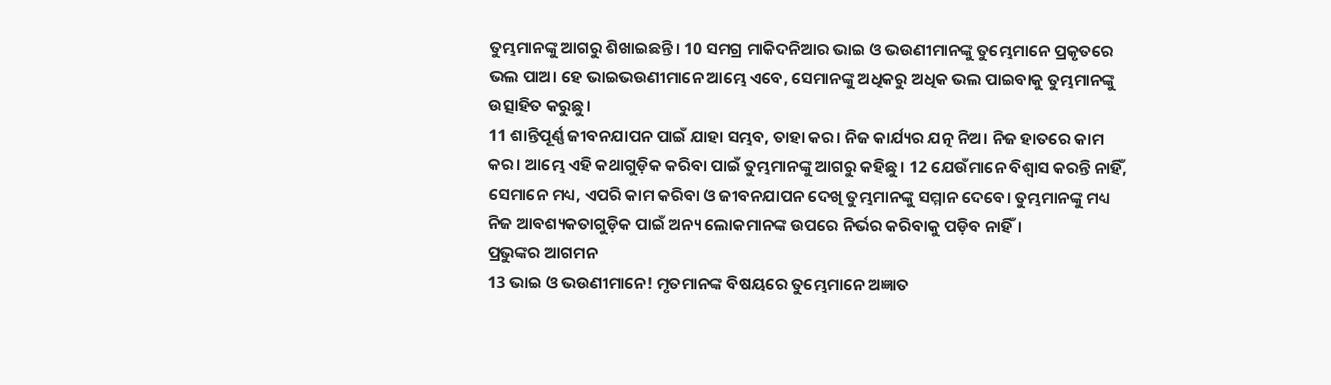ତୁମ୍ଭମାନଙ୍କୁ ଆଗରୁ ଶିଖାଇଛନ୍ତି। 10 ସମଗ୍ର ମାକିଦନିଆର ଭାଇ ଓ ଭଉଣୀମାନଙ୍କୁ ତୁମ୍ଭେମାନେ ପ୍ରକୃତରେ ଭଲ ପାଅ। ହେ ଭାଇଭଉଣୀମାନେ ଆମ୍ଭେ ଏବେ, ସେମାନଙ୍କୁ ଅଧିକରୁ ଅଧିକ ଭଲ ପାଇବାକୁ ତୁମ୍ଭମାନଙ୍କୁ ଉତ୍ସାହିତ କରୁଛୁ।
11 ଶାନ୍ତିପୂର୍ଣ୍ଣ ଜୀବନଯାପନ ପାଇଁ ଯାହା ସମ୍ଭବ, ତାହା କର। ନିଜ କାର୍ଯ୍ୟର ଯତ୍ନ ନିଅ। ନିଜ ହାତରେ କାମ କର। ଆମ୍ଭେ ଏହି କଥାଗୁଡ଼ିକ କରିବା ପାଇଁ ତୁମ୍ଭମାନଙ୍କୁ ଆଗରୁ କହିଛୁ। 12 ଯେଉଁମାନେ ବିଶ୍ୱାସ କରନ୍ତି ନାହିଁ, ସେମାନେ ମଧ୍ୟ, ଏପରି କାମ କରିବା ଓ ଜୀବନଯାପନ ଦେଖି ତୁମ୍ଭମାନଙ୍କୁ ସମ୍ମାନ ଦେବେ। ତୁମ୍ଭମାନଙ୍କୁ ମଧ୍ୟ ନିଜ ଆବଶ୍ୟକତାଗୁଡ଼ିକ ପାଇଁ ଅନ୍ୟ ଲୋକମାନଙ୍କ ଉପରେ ନିର୍ଭର କରିବାକୁ ପଡ଼ିବ ନାହିଁ।
ପ୍ରଭୁଙ୍କର ଆଗମନ
13 ଭାଇ ଓ ଭଉଣୀମାନେ! ମୃତମାନଙ୍କ ବିଷୟରେ ତୁମ୍ଭେମାନେ ଅଜ୍ଞାତ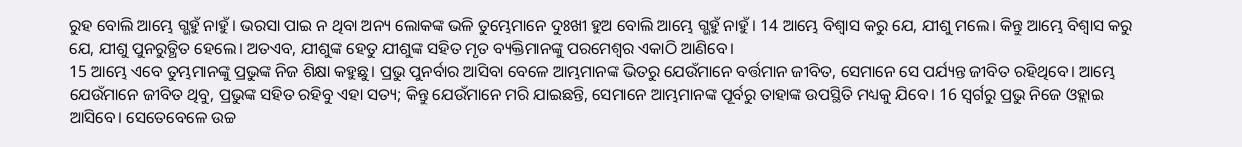ରୁହ ବୋଲି ଆମ୍ଭେ ଗ୍ଭହୁଁ ନାହୁଁ। ଭରସା ପାଇ ନ ଥିବା ଅନ୍ୟ ଲୋକଙ୍କ ଭଳି ତୁମ୍ଭେମାନେ ଦୁଃଖୀ ହୁଅ ବୋଲି ଆମ୍ଭେ ଗ୍ଭହୁଁ ନାହୁଁ। 14 ଆମ୍ଭେ ବିଶ୍ୱାସ କରୁ ଯେ, ଯୀଶୁ ମଲେ। କିନ୍ତୁ ଆମ୍ଭେ ବିଶ୍ୱାସ କରୁ ଯେ, ଯୀଶୁ ପୁନରୁତ୍ଥିତ ହେଲେ। ଅତଏବ, ଯୀଶୁଙ୍କ ହେତୁ ଯୀଶୁଙ୍କ ସହିତ ମୃତ ବ୍ୟକ୍ତିମାନଙ୍କୁ ପରମେଶ୍ୱର ଏକାଠି ଆଣିବେ।
15 ଆମ୍ଭେ ଏବେ ତୁମ୍ଭମାନଙ୍କୁ ପ୍ରଭୁଙ୍କ ନିଜ ଶିକ୍ଷା କହୁଛୁ। ପ୍ରଭୁ ପୁନର୍ବାର ଆସିବା ବେଳେ ଆମ୍ଭମାନଙ୍କ ଭିତରୁ ଯେଉଁମାନେ ବର୍ତ୍ତମାନ ଜୀବିତ, ସେମାନେ ସେ ପର୍ଯ୍ୟନ୍ତ ଜୀବିତ ରହିଥିବେ। ଆମ୍ଭେ ଯେଉଁମାନେ ଜୀବିତ ଥିବୁ, ପ୍ରଭୁଙ୍କ ସହିତ ରହିବୁ ଏହା ସତ୍ୟ; କିନ୍ତୁ ଯେଉଁମାନେ ମରି ଯାଇଛନ୍ତି, ସେମାନେ ଆମ୍ଭମାନଙ୍କ ପୂର୍ବରୁ ତାହାଙ୍କ ଉପସ୍ଥିତି ମଧ୍ୟକୁ ଯିବେ। 16 ସ୍ୱର୍ଗରୁ ପ୍ରଭୁ ନିଜେ ଓହ୍ଲାଇ ଆସିବେ। ସେତେବେଳେ ଉଚ୍ଚ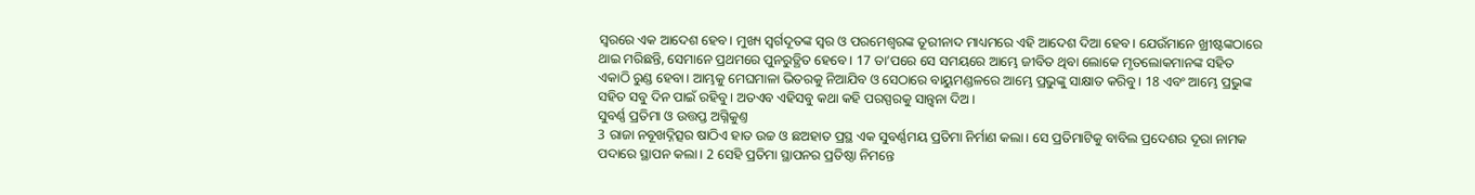ସ୍ୱରରେ ଏକ ଆଦେଶ ହେବ। ମୁଖ୍ୟ ସ୍ୱର୍ଗଦୂତଙ୍କ ସ୍ୱର ଓ ପରମେଶ୍ୱରଙ୍କ ତୂରୀନାଦ ମାଧ୍ୟମରେ ଏହି ଆଦେଶ ଦିଆ ହେବ। ଯେଉଁମାନେ ଖ୍ରୀଷ୍ଟଙ୍କଠାରେ ଥାଇ ମରିଛନ୍ତି, ସେମାନେ ପ୍ରଥମରେ ପୁନରୁତ୍ଥିତ ହେବେ। 17 ତା’ପରେ ସେ ସମୟରେ ଆମ୍ଭେ ଜୀବିତ ଥିବା ଲୋକେ ମୃତଲୋକମାନଙ୍କ ସହିତ ଏକାଠି ରୁଣ୍ଡ ହେବା। ଆମ୍ଭକୁ ମେଘମାଳା ଭିତରକୁ ନିଆଯିବ ଓ ସେଠାରେ ବାୟୁମଣ୍ଡଳରେ ଆମ୍ଭେ ପ୍ରଭୁଙ୍କୁ ସାକ୍ଷାତ କରିବୁ। 18 ଏବଂ ଆମ୍ଭେ ପ୍ରଭୁଙ୍କ ସହିତ ସବୁ ଦିନ ପାଇଁ ରହିବୁ। ଅତଏବ ଏହିସବୁ କଥା କହି ପରସ୍ପରକୁ ସାନ୍ତ୍ୱନା ଦିଅ।
ସୁବର୍ଣ୍ଣ ପ୍ରତିମା ଓ ଉତ୍ତପ୍ତ ଅଗ୍ନିକୁଣ୍ତ
3 ରାଜା ନବୂଖଦ୍ନିତ୍ସର ଷାଠିଏ ହାତ ଉଚ୍ଚ ଓ ଛଅହାତ ପ୍ରସ୍ଥ ଏକ ସୁବର୍ଣ୍ଣମୟ ପ୍ରତିମା ନିର୍ମାଣ କଲା। ସେ ପ୍ରତିମାଟିକୁ ବାବିଲ ପ୍ରଦେଶର ଦୂରା ନାମକ ପଦାରେ ସ୍ଥାପନ କଲା। 2 ସେହି ପ୍ରତିମା ସ୍ଥାପନର ପ୍ରତିଷ୍ଠା ନିମନ୍ତେ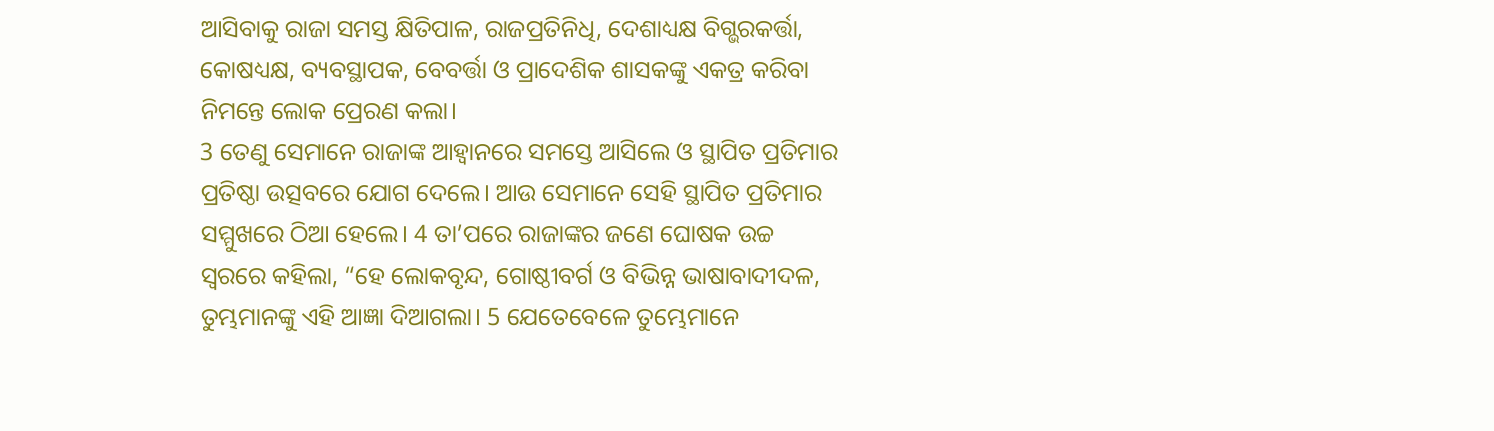ଆସିବାକୁ ରାଜା ସମସ୍ତ କ୍ଷିତିପାଳ, ରାଜପ୍ରତିନିଧି, ଦେଶାଧ୍ୟକ୍ଷ ବିଗ୍ଭରକର୍ତ୍ତା, କୋଷଧ୍ୟକ୍ଷ, ବ୍ୟବସ୍ଥାପକ, ବେବର୍ତ୍ତା ଓ ପ୍ରାଦେଶିକ ଶାସକଙ୍କୁ ଏକତ୍ର କରିବା ନିମନ୍ତେ ଲୋକ ପ୍ରେରଣ କଲା।
3 ତେଣୁ ସେମାନେ ରାଜାଙ୍କ ଆହ୍ୱାନରେ ସମସ୍ତେ ଆସିଲେ ଓ ସ୍ଥାପିତ ପ୍ରତିମାର ପ୍ରତିଷ୍ଠା ଉତ୍ସବରେ ଯୋଗ ଦେଲେ। ଆଉ ସେମାନେ ସେହି ସ୍ଥାପିତ ପ୍ରତିମାର ସମ୍ମୁଖରେ ଠିଆ ହେଲେ। 4 ତା’ପରେ ରାଜାଙ୍କର ଜଣେ ଘୋଷକ ଉଚ୍ଚ ସ୍ୱରରେ କହିଲା, “ହେ ଲୋକବୃନ୍ଦ, ଗୋଷ୍ଠୀବର୍ଗ ଓ ବିଭିନ୍ନ ଭାଷାବାଦୀଦଳ, ତୁମ୍ଭମାନଙ୍କୁ ଏହି ଆଜ୍ଞା ଦିଆଗଲା। 5 ଯେତେବେଳେ ତୁମ୍ଭେମାନେ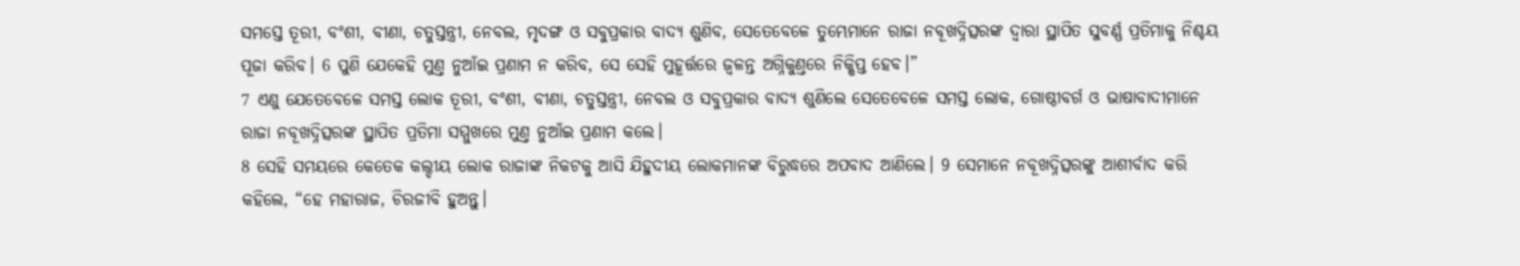ସମସ୍ତେ ତୂରୀ, ବଂଶୀ, ବୀଣା, ଚତୁସ୍ତନ୍ତ୍ରୀ, ନେବଲ, ମୃଦଙ୍ଗ ଓ ସବୁପ୍ରକାର ବାଦ୍ୟ ଶୁଣିବ, ସେତେବେଳେ ତୁମ୍ଭେମାନେ ରାଜା ନବୂଖଦ୍ନିତ୍ସରଙ୍କ ଦ୍ୱାରା ସ୍ଥାପିତ ସୁବର୍ଣ୍ଣ ପ୍ରତିମାକୁ ନିଶ୍ଚୟ ପୂଜା କରିବ। 6 ପୁଣି ଯେକେହି ମୁଣ୍ତ ନୁଆଁଇ ପ୍ରଣାମ ନ କରିବ, ସେ ସେହି ମୁହୂର୍ତ୍ତରେ ଜ୍ୱଳନ୍ତ ଅଗ୍ନିକୁଣ୍ତରେ ନିକ୍ଷିପ୍ତ ହେବ।”
7 ଏଣୁ ଯେତେବେଳେ ସମସ୍ତ ଲୋକ ତୂରୀ, ବଂଶୀ, ବୀଣା, ଚତୁସ୍ତନ୍ତ୍ରୀ, ନେବଲ ଓ ସବୁପ୍ରକାର ବାଦ୍ୟ ଶୁଣିଲେ ସେତେବେଳେ ସମସ୍ତ ଲୋକ, ଗୋଷ୍ଠୀବର୍ଗ ଓ ଭାଷାବାଦୀମାନେ ରାଜା ନବୂଖଦ୍ନିତ୍ସରଙ୍କ ସ୍ଥାପିତ ପ୍ରତିମା ସମ୍ମୁଖରେ ମୁଣ୍ତ ନୁଆଁଇ ପ୍ରଣାମ କଲେ।
8 ସେହି ସମୟରେ କେତେକ କଲ୍ଦୀୟ ଲୋକ ରାଜାଙ୍କ ନିକଟକୁ ଆସି ଯିହୁଦୀୟ ଲୋକମାନଙ୍କ ବିରୁଦ୍ଧରେ ଅପବାଦ ଆଣିଲେ। 9 ସେମାନେ ନବୂଖଦ୍ନିତ୍ସରଙ୍କୁ ଆଶୀର୍ବାଦ କରି କହିଲେ, “ହେ ମହାରାଜ, ଚିରଜୀବି ହୁଅନ୍ତୁ।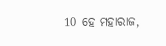10 ହେ ମହାରାଜ,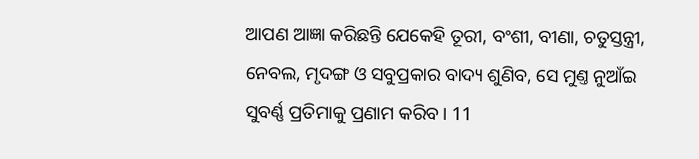ଆପଣ ଆଜ୍ଞା କରିଛନ୍ତି ଯେକେହି ତୂରୀ, ବଂଶୀ, ବୀଣା, ଚତୁସ୍ତନ୍ତ୍ରୀ, ନେବଲ, ମୃଦଙ୍ଗ ଓ ସବୁପ୍ରକାର ବାଦ୍ୟ ଶୁଣିବ, ସେ ମୁଣ୍ତ ନୁଆଁଇ ସୁବର୍ଣ୍ଣ ପ୍ରତିମାକୁ ପ୍ରଣାମ କରିବ। 11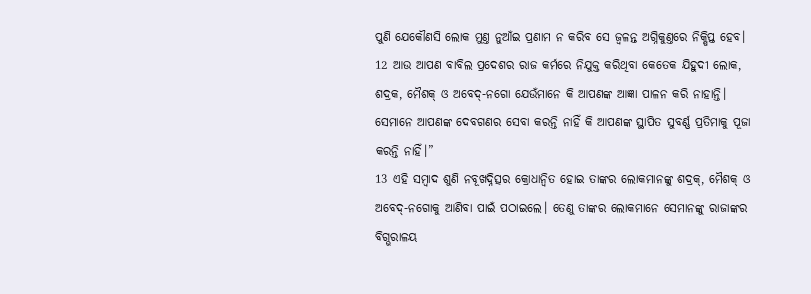ପୁଣି ଯେକୌଣସି ଲୋକ ମୁଣ୍ତ ନୁଆଁଇ ପ୍ରଣାମ ନ କରିବ ସେ ଜ୍ୱଳନ୍ତ ଅଗ୍ନିକୁଣ୍ତରେ ନିକ୍ଷିପ୍ତ ହେବ। 12 ଆଉ ଆପଣ ବାବିଲ ପ୍ରଦେଶର ରାଜ କର୍ମରେ ନିଯୁକ୍ତ କରିଥିବା କେତେକ ଯିହୁଦୀ ଲୋକ, ଶଦ୍ରକ, ମୈଶକ୍ ଓ ଅବେଦ୍-ନଗୋ ଯେଉଁମାନେ କି ଆପଣଙ୍କ ଆଜ୍ଞା ପାଳନ କରି ନାହାନ୍ତି। ସେମାନେ ଆପଣଙ୍କ ଦେବଗଣର ସେବା କରନ୍ତି ନାହିଁ କି ଆପଣଙ୍କ ସ୍ଥାପିତ ସୁବର୍ଣ୍ଣ ପ୍ରତିମାକୁ ପୂଜା କରନ୍ତି ନାହିଁ।”
13 ଏହି ସମ୍ବାଦ ଶୁଣି ନବୂଖଦ୍ନିତ୍ସର କ୍ରୋଧାନ୍ୱିତ ହୋଇ ତାଙ୍କର ଲୋକମାନଙ୍କୁ ଶଦ୍ରକ୍, ମୈଶକ୍ ଓ ଅବେଦ୍-ନଗୋକୁ ଆଣିବା ପାଇଁ ପଠାଇଲେ। ତେଣୁ ତାଙ୍କର ଲୋକମାନେ ସେମାନଙ୍କୁ ରାଜାଙ୍କର ବିଗ୍ଭରାଳୟ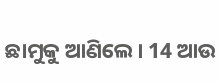ଛାମୁକୁ ଆଣିଲେ। 14 ଆଉ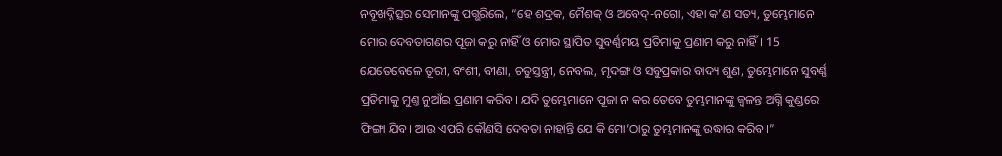ନବୂଖଦ୍ନିତ୍ସର ସେମାନଙ୍କୁ ପଗ୍ଭରିଲେ, “ହେ ଶଦ୍ରକ, ମୈଶକ୍ ଓ ଅବେଦ୍-ନଗୋ, ଏହା କ’ଣ ସତ୍ୟ, ତୁମ୍ଭେମାନେ ମୋର ଦେବତାଗଣର ପୂଜା କରୁ ନାହିଁ ଓ ମୋର ସ୍ଥାପିତ ସୁବର୍ଣ୍ଣମୟ ପ୍ରତିମାକୁ ପ୍ରଣାମ କରୁ ନାହିଁ। 15 ଯେତେବେଳେ ତୂରୀ, ବଂଶୀ, ବୀଣା, ଚତୁସ୍ତନ୍ତ୍ରୀ, ନେବଲ, ମୃଦଙ୍ଗ ଓ ସବୁପ୍ରକାର ବାଦ୍ୟ ଶୁଣ, ତୁମ୍ଭେମାନେ ସୁବର୍ଣ୍ଣ ପ୍ରତିମାକୁ ମୁଣ୍ତ ନୁଆଁଇ ପ୍ରଣାମ କରିବ। ଯଦି ତୁମ୍ଭେମାନେ ପୂଜା ନ କର ତେବେ ତୁମ୍ଭମାନଙ୍କୁ ଜ୍ୱଳନ୍ତ ଅଗ୍ନି କୁଣ୍ଡରେ ଫିଙ୍ଗା ଯିବ। ଆଉ ଏପରି କୌଣସି ଦେବତା ନାହାନ୍ତି ଯେ କି ମୋ’ଠାରୁ ତୁମ୍ଭମାନଙ୍କୁ ଉଦ୍ଧାର କରିବ।”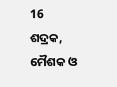16 ଶଦ୍ରକ, ମୈଶକ ଓ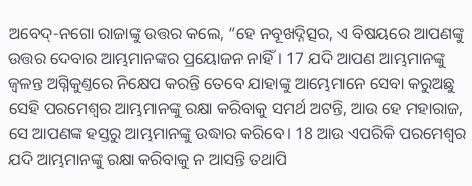ଅବେଦ୍-ନଗୋ ରାଜାଙ୍କୁ ଉତ୍ତର କଲେ, “ହେ ନବୂଖଦ୍ନିତ୍ସର, ଏ ବିଷୟରେ ଆପଣଙ୍କୁ ଉତ୍ତର ଦେବାର ଆମ୍ଭମାନଙ୍କର ପ୍ରୟୋଜନ ନାହିଁ। 17 ଯଦି ଆପଣ ଆମ୍ଭମାନଙ୍କୁ ଜ୍ୱଳନ୍ତ ଅଗ୍ନିକୁଣ୍ତରେ ନିକ୍ଷେପ କରନ୍ତି ତେବେ ଯାହାଙ୍କୁ ଆମ୍ଭେମାନେ ସେବା କରୁଅଛୁ ସେହି ପରମେଶ୍ୱର ଆମ୍ଭମାନଙ୍କୁ ରକ୍ଷା କରିବାକୁ ସମର୍ଥ ଅଟନ୍ତି, ଆଉ ହେ ମହାରାଜ, ସେ ଆପଣଙ୍କ ହସ୍ତରୁ ଆମ୍ଭମାନଙ୍କୁ ଉଦ୍ଧାର କରିବେ। 18 ଆଉ ଏପରିକି ପରମେଶ୍ୱର ଯଦି ଆମ୍ଭମାନଙ୍କୁ ରକ୍ଷା କରିବାକୁ ନ ଆସନ୍ତି ତଥାପି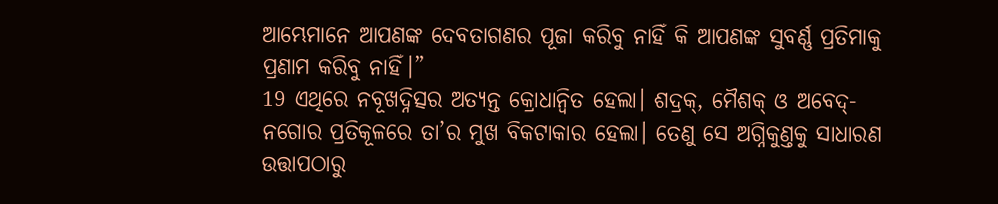ଆମ୍ଭେମାନେ ଆପଣଙ୍କ ଦେବତାଗଣର ପୂଜା କରିବୁ ନାହିଁ କି ଆପଣଙ୍କ ସୁବର୍ଣ୍ଣ ପ୍ରତିମାକୁ ପ୍ରଣାମ କରିବୁ ନାହିଁ।”
19 ଏଥିରେ ନବୂଖଦ୍ନିତ୍ସର ଅତ୍ୟନ୍ତ କ୍ରୋଧାନ୍ୱିତ ହେଲା। ଶଦ୍ରକ୍, ମୈଶକ୍ ଓ ଅବେଦ୍-ନଗୋର ପ୍ରତିକୂଳରେ ତା’ର ମୁଖ ବିକଟାକାର ହେଲା। ତେଣୁ ସେ ଅଗ୍ନିକୁଣ୍ତକୁ ସାଧାରଣ ଉତ୍ତାପଠାରୁ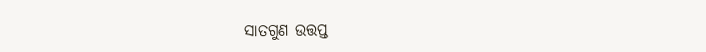ସାତଗୁଣ ଉତ୍ତପ୍ତ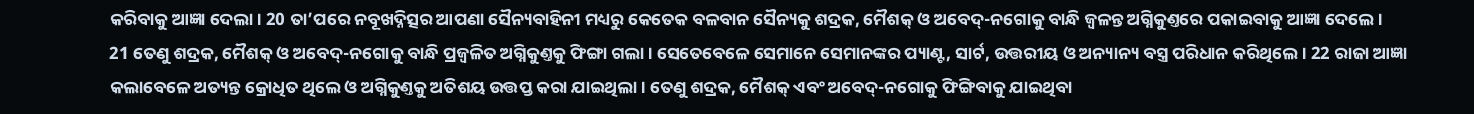କରିବାକୁ ଆଜ୍ଞା ଦେଲା। 20 ତା’ପରେ ନବୂଖଦ୍ନିତ୍ସର ଆପଣା ସୈନ୍ୟବାହିନୀ ମଧ୍ୟରୁ କେତେକ ବଳବାନ ସୈନ୍ୟକୁ ଶଦ୍ରକ, ମୈଶକ୍ ଓ ଅବେଦ୍-ନଗୋକୁ ବାନ୍ଧି ଜ୍ୱଳନ୍ତ ଅଗ୍ନିକୁଣ୍ତରେ ପକାଇବାକୁ ଆଜ୍ଞା ଦେଲେ।
21 ତେଣୁ ଶଦ୍ରକ, ମୈଶକ୍ ଓ ଅବେଦ୍-ନଗୋକୁ ବାନ୍ଧି ପ୍ରଜ୍ୱଳିତ ଅଗ୍ନିକୁଣ୍ତକୁ ଫିଙ୍ଗା ଗଲା। ସେତେବେଳେ ସେମାନେ ସେମାନଙ୍କର ପ୍ୟାଣ୍ଟ, ସାର୍ଟ, ଉତ୍ତରୀୟ ଓ ଅନ୍ୟାନ୍ୟ ବସ୍ତ୍ର ପରିଧାନ କରିଥିଲେ। 22 ରାଜା ଆଜ୍ଞା କଲାବେଳେ ଅତ୍ୟନ୍ତ କ୍ରୋଧିତ ଥିଲେ ଓ ଅଗ୍ନିକୁଣ୍ତକୁ ଅତିଶୟ ଉତ୍ତପ୍ତ କରା ଯାଇଥିଲା। ତେଣୁ ଶଦ୍ରକ, ମୈଶକ୍ ଏବଂ ଅବେଦ୍-ନଗୋକୁ ଫିଙ୍ଗିବାକୁ ଯାଇଥିବା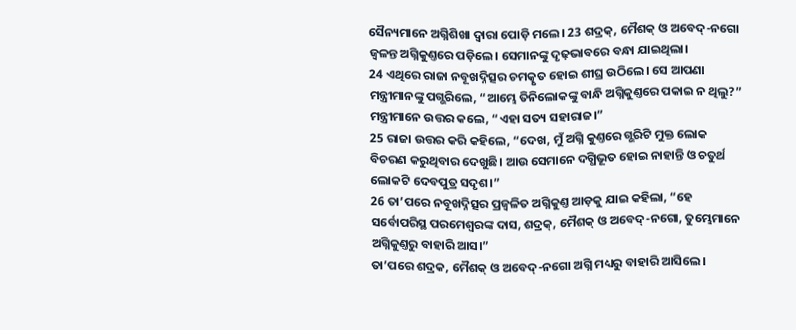ସୈନ୍ୟମାନେ ଅଗ୍ନିଶିଖା ଦ୍ୱାରା ପୋଡ଼ି ମଲେ। 23 ଶଦ୍ରକ୍, ମୈଶକ୍ ଓ ଅବେଦ୍-ନଗୋ ଜ୍ୱଳନ୍ତ ଅଗ୍ନିକୁଣ୍ତରେ ପଡ଼ିଲେ। ସେମାନଙ୍କୁ ଦୃଢ଼ଭାବରେ ବନ୍ଧା ଯାଇଥିଲା।
24 ଏଥିରେ ରାଜା ନବୂଖଦ୍ନିତ୍ସର ଚମତ୍କୃତ ହୋଇ ଶୀଘ୍ର ଉଠିଲେ। ସେ ଆପଣା ମନ୍ତ୍ରୀମାନଙ୍କୁ ପଗ୍ଭରିଲେ, “ଆମ୍ଭେ ତିନିଲୋକଙ୍କୁ ବାନ୍ଧି ଅଗ୍ନିକୁଣ୍ତରେ ପକାଇ ନ ଥିଲୁ?”
ମନ୍ତ୍ରୀମାନେ ଉତ୍ତର କଲେ, “ଏହା ସତ୍ୟ ସହାରାଜ।”
25 ରାଜା ଉତ୍ତର କରି କହିଲେ, “ଦେଖ, ମୁଁ ଅଗ୍ନି କୁଣ୍ତରେ ଗ୍ଭରିଟି ମୁକ୍ତ ଲୋକ ବିଚରଣ କରୁଥିବାର ଦେଖୁଛି। ଆଉ ସେମାନେ ଦଗ୍ଧିଭୂତ ହୋଇ ନାହାନ୍ତି ଓ ଚତୁର୍ଥ ଲୋକଟି ଦେବପୁତ୍ର ସଦୃଶ।”
26 ତା’ପରେ ନବୂଖଦ୍ନିତ୍ସର ପ୍ରଜ୍ୱଳିତ ଅଗ୍ନିକୁଣ୍ତ ଆଡ଼କୁ ଯାଇ କହିଲା, “ହେ ସର୍ବୋପରିସ୍ଥ ପରମେଶ୍ୱରଙ୍କ ଦାସ, ଶଦ୍ରକ୍, ମୈଶକ୍ ଓ ଅବେଦ୍-ନଗୋ, ତୁମ୍ଭେମାନେ ଅଗ୍ନିକୁଣ୍ତରୁ ବାହାରି ଆସ।”
ତା’ପରେ ଶଦ୍ରକ, ମୈଶକ୍ ଓ ଅବେଦ୍-ନଗୋ ଅଗ୍ନି ମଧ୍ୟରୁ ବାହାରି ଆସିଲେ।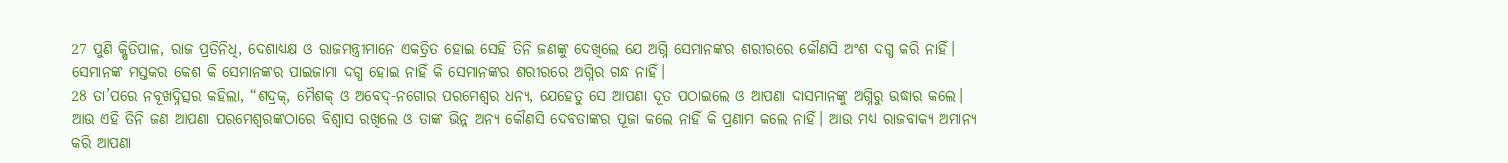27 ପୁଣି କ୍ଷିତିପାଳ, ରାଜ ପ୍ରତିନିଧି, ଦେଶାଧ୍ୟକ୍ଷ ଓ ରାଜମନ୍ତ୍ରୀମାନେ ଏକତ୍ରିତ ହୋଇ ସେହି ତିନି ଜଣଙ୍କୁ ଦେଖିଲେ ଯେ ଅଗ୍ନି ସେମାନଙ୍କର ଶରୀରରେ କୌଣସି ଅଂଶ ଦଗ୍ଧ କରି ନାହିଁ। ସେମାନଙ୍କ ମସ୍ତକର କେଶ କି ସେମାନଙ୍କର ପାଇଜାମା ଦଗ୍ଧ ହୋଇ ନାହିଁ କି ସେମାନଙ୍କର ଶରୀରରେ ଅଗ୍ନିର ଗନ୍ଧ ନାହିଁ।
28 ତା’ପରେ ନବୂଖଦ୍ନିତ୍ସର କହିଲା, “ଶଦ୍ରକ୍, ମୈଶକ୍ ଓ ଅବେଦ୍-ନଗୋର ପରମେଶ୍ୱର ଧନ୍ୟ, ଯେହେତୁ ସେ ଆପଣା ଦୂତ ପଠାଇଲେ ଓ ଆପଣା ଦାସମାନଙ୍କୁ ଅଗ୍ନିରୁ ଉଦ୍ଧାର କଲେ। ଆଉ ଏହି ତିନି ଜଣ ଆପଣା ପରମେଶ୍ୱରଙ୍କଠାରେ ବିଶ୍ୱାସ ରଖିଲେ ଓ ତାଙ୍କ ଭିନ୍ନ ଅନ୍ୟ କୌଣସି ଦେବତାଙ୍କର ପୂଜା କଲେ ନାହିଁ କି ପ୍ରଣାମ କଲେ ନାହିଁ। ଆଉ ମଧ୍ୟ ରାଜବାକ୍ୟ ଅମାନ୍ୟ କରି ଆପଣା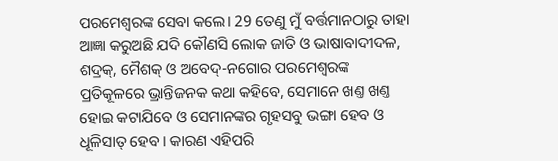ପରମେଶ୍ୱରଙ୍କ ସେବା କଲେ। 29 ତେଣୁ ମୁଁ ବର୍ତ୍ତମାନଠାରୁ ତାହା ଆଜ୍ଞା କରୁଅଛି ଯଦି କୌଣସି ଲୋକ ଜାତି ଓ ଭାଷାବାଦୀଦଳ, ଶଦ୍ରକ୍, ମୈଶକ୍ ଓ ଅବେଦ୍-ନଗୋର ପରମେଶ୍ୱରଙ୍କ ପ୍ରତିକୂଳରେ ଭ୍ରାନ୍ତିଜନକ କଥା କହିବେ, ସେମାନେ ଖଣ୍ତ ଖଣ୍ତ ହୋଇ କଟାଯିବେ ଓ ସେମାନଙ୍କର ଗୃହସବୁ ଭଙ୍ଗା ହେବ ଓ ଧୂଳିସାତ୍ ହେବ। କାରଣ ଏହିପରି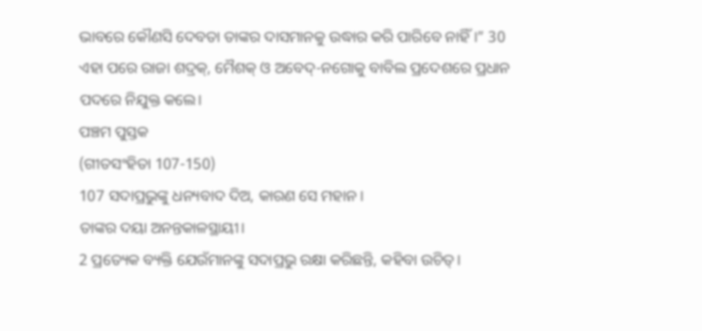ଭାବରେ କୌଣସି ଦେବତା ତାଙ୍କର ଦାସମାନକୁ ଉଦ୍ଧାର କରି ପାରିବେ ନାହିଁ।” 30 ଏହା ପରେ ରାଜା ଶଦ୍ରକ୍, ମୈଶକ୍ ଓ ଅବେଦ୍-ନଗୋକୁ ବାବିଲ ପ୍ରଦେଶରେ ପ୍ରଧାନ ପଦରେ ନିଯୁକ୍ତ କଲେ।
ପଞ୍ଚମ ପୁସ୍ତକ
(ଗୀତସଂହିତା 107-150)
107 ସଦାପ୍ରଭୁଙ୍କୁ ଧନ୍ୟବାଦ ଦିଅ, କାରଣ ସେ ମହାନ।
ତାଙ୍କର ଦୟା ଅନନ୍ତକାଳସ୍ଥାୟୀ।
2 ପ୍ରତ୍ୟେକ ବ୍ୟକ୍ତି ଯେଉଁମାନଙ୍କୁ ସଦାପ୍ରଭୁ ରକ୍ଷା କରିଛନ୍ତି, କହିବା ଉଚିତ୍।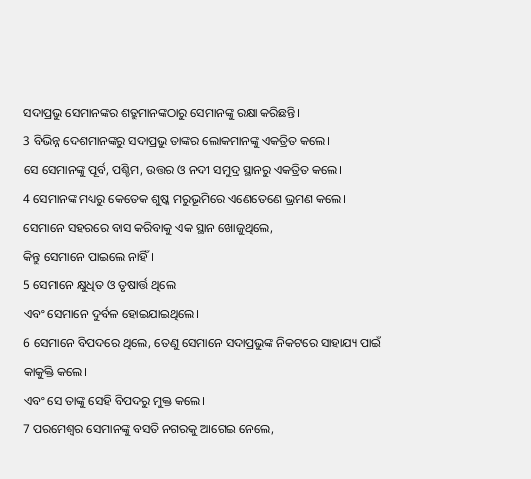ସଦାପ୍ରଭୁ ସେମାନଙ୍କର ଶତ୍ରୁମାନଙ୍କଠାରୁ ସେମାନଙ୍କୁ ରକ୍ଷା କରିଛନ୍ତି।
3 ବିଭିନ୍ନ ଦେଶମାନଙ୍କରୁ ସଦାପ୍ରଭୁ ତାଙ୍କର ଲୋକମାନଙ୍କୁ ଏକତ୍ରିତ କଲେ।
ସେ ସେମାନଙ୍କୁ ପୂର୍ବ, ପଶ୍ଚିମ, ଉତ୍ତର ଓ ନଦୀ ସମୁଦ୍ର ସ୍ଥାନରୁ ଏକତ୍ରିତ କଲେ।
4 ସେମାନଙ୍କ ମଧ୍ୟରୁ କେତେକ ଶୁଷ୍କ ମରୁଭୂମିରେ ଏଣେତେଣେ ଭ୍ରମଣ କଲେ।
ସେମାନେ ସହରରେ ବାସ କରିବାକୁ ଏକ ସ୍ଥାନ ଖୋଜୁଥିଲେ,
କିନ୍ତୁ ସେମାନେ ପାଇଲେ ନାହିଁ।
5 ସେମାନେ କ୍ଷୁଧିତ ଓ ତୃଷାର୍ତ୍ତ ଥିଲେ
ଏବଂ ସେମାନେ ଦୁର୍ବଳ ହୋଇଯାଇଥିଲେ।
6 ସେମାନେ ବିପଦରେ ଥିଲେ, ତେଣୁ ସେମାନେ ସଦାପ୍ରଭୁଙ୍କ ନିକଟରେ ସାହାଯ୍ୟ ପାଇଁ କାକୁକ୍ତି କଲେ।
ଏବଂ ସେ ତାଙ୍କୁ ସେହି ବିପଦରୁ ମୁକ୍ତ କଲେ।
7 ପରମେଶ୍ୱର ସେମାନଙ୍କୁ ବସତି ନଗରକୁ ଆଗେଇ ନେଲେ,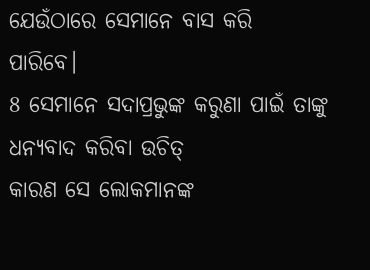ଯେଉଁଠାରେ ସେମାନେ ବାସ କରି ପାରିବେ।
8 ସେମାନେ ସଦାପ୍ରଭୁଙ୍କ କରୁଣା ପାଇଁ ତାଙ୍କୁ ଧନ୍ୟବାଦ କରିବା ଉଚିତ୍
କାରଣ ସେ ଲୋକମାନଙ୍କ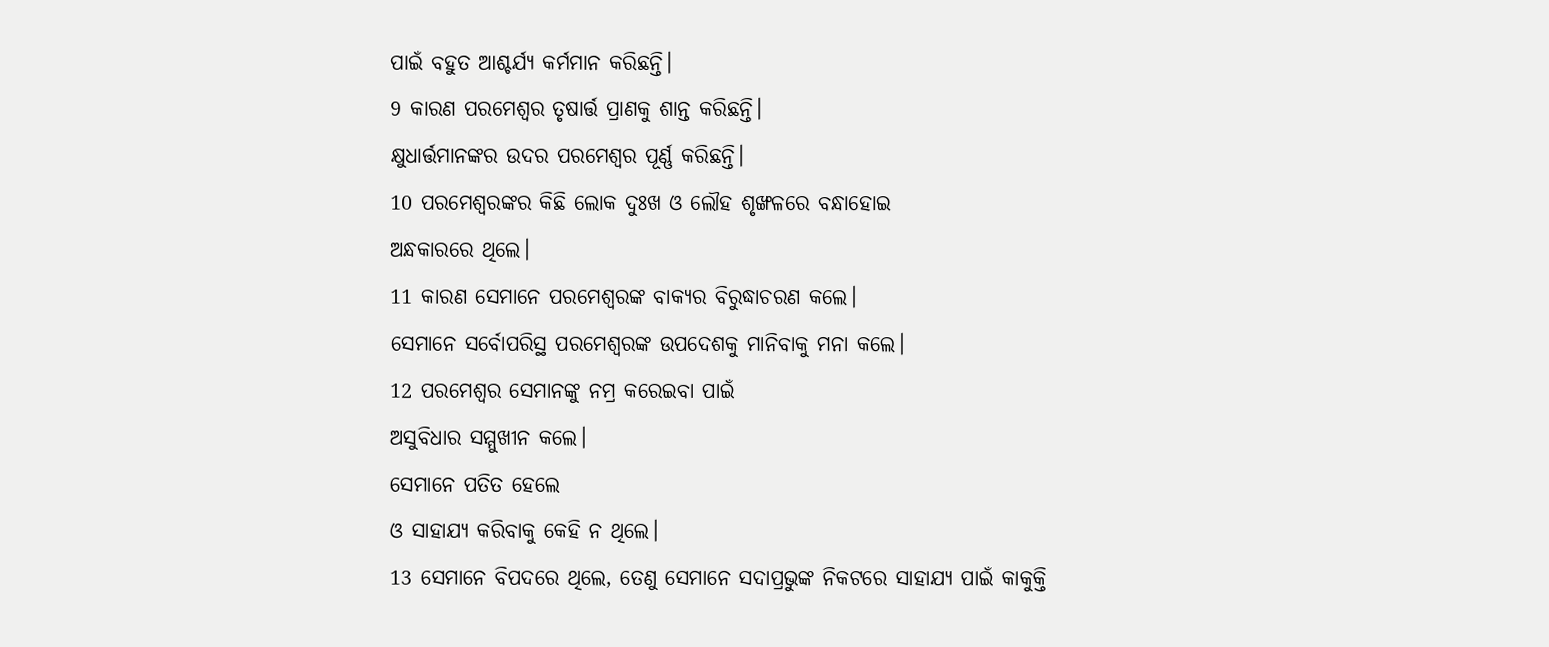ପାଇଁ ବହୁତ ଆଶ୍ଚର୍ଯ୍ୟ କର୍ମମାନ କରିଛନ୍ତି।
9 କାରଣ ପରମେଶ୍ୱର ତୃଷାର୍ତ୍ତ ପ୍ରାଣକୁ ଶାନ୍ତ କରିଛନ୍ତି।
କ୍ଷୁଧାର୍ତ୍ତମାନଙ୍କର ଉଦର ପରମେଶ୍ୱର ପୂର୍ଣ୍ଣ କରିଛନ୍ତି।
10 ପରମେଶ୍ୱରଙ୍କର କିଛି ଲୋକ ଦୁଃଖ ଓ ଲୌହ ଶୃଙ୍ଖଳରେ ବନ୍ଧାହୋଇ
ଅନ୍ଧକାରରେ ଥିଲେ।
11 କାରଣ ସେମାନେ ପରମେଶ୍ୱରଙ୍କ ବାକ୍ୟର ବିରୁଦ୍ଧାଚରଣ କଲେ।
ସେମାନେ ସର୍ବୋପରିସ୍ଥ ପରମେଶ୍ୱରଙ୍କ ଉପଦେଶକୁ ମାନିବାକୁ ମନା କଲେ।
12 ପରମେଶ୍ୱର ସେମାନଙ୍କୁ ନମ୍ର କରେଇବା ପାଇଁ
ଅସୁବିଧାର ସମ୍ମୁଖୀନ କଲେ।
ସେମାନେ ପତିତ ହେଲେ
ଓ ସାହାଯ୍ୟ କରିବାକୁ କେହି ନ ଥିଲେ।
13 ସେମାନେ ବିପଦରେ ଥିଲେ, ତେଣୁ ସେମାନେ ସଦାପ୍ରଭୁଙ୍କ ନିକଟରେ ସାହାଯ୍ୟ ପାଇଁ କାକୁକ୍ତି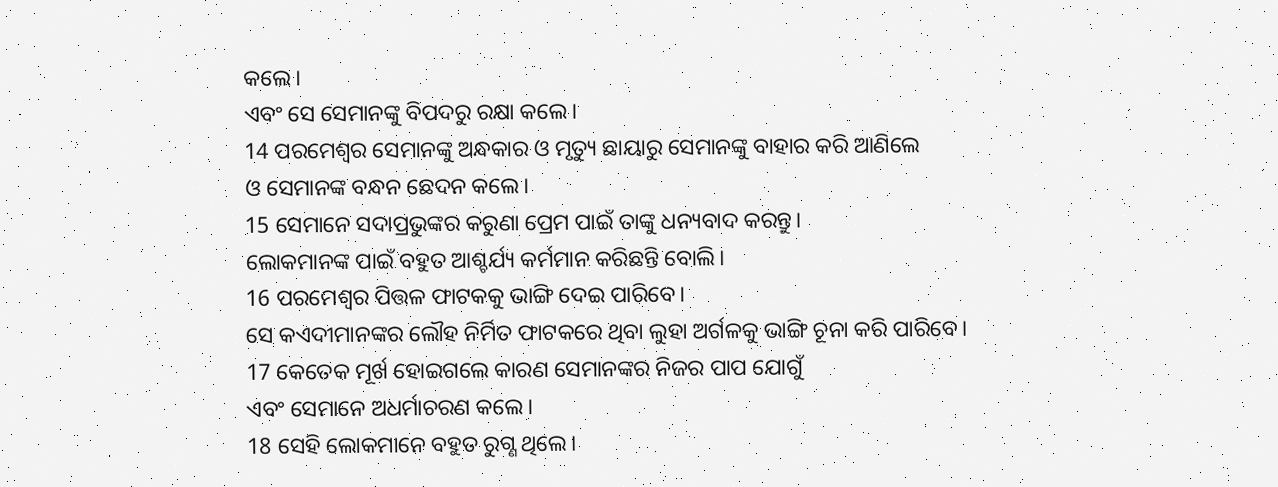କଲେ।
ଏବଂ ସେ ସେମାନଙ୍କୁ ବିପଦରୁ ରକ୍ଷା କଲେ।
14 ପରମେଶ୍ୱର ସେମାନଙ୍କୁ ଅନ୍ଧକାର ଓ ମୃତ୍ୟୁ ଛାୟାରୁ ସେମାନଙ୍କୁ ବାହାର କରି ଆଣିଲେ
ଓ ସେମାନଙ୍କ ବନ୍ଧନ ଛେଦନ କଲେ।
15 ସେମାନେ ସଦାପ୍ରଭୁଙ୍କର କରୁଣା ପ୍ରେମ ପାଇଁ ତାଙ୍କୁ ଧନ୍ୟବାଦ କରନ୍ତୁ।
ଲୋକମାନଙ୍କ ପାଇଁ ବହୁତ ଆଶ୍ଚର୍ଯ୍ୟ କର୍ମମାନ କରିଛନ୍ତି ବୋଲି।
16 ପରମେଶ୍ୱର ପିତ୍ତଳ ଫାଟକକୁ ଭାଙ୍ଗି ଦେଇ ପାରିବେ।
ସେ କଏଦୀମାନଙ୍କର ଲୌହ ନିର୍ମିତ ଫାଟକରେ ଥିବା ଲୁହା ଅର୍ଗଳକୁ ଭାଙ୍ଗି ଚୂନା କରି ପାରିବେ।
17 କେତେକ ମୂର୍ଖ ହୋଇଗଲେ କାରଣ ସେମାନଙ୍କର ନିଜର ପାପ ଯୋଗୁଁ
ଏବଂ ସେମାନେ ଅଧର୍ମାଚରଣ କଲେ।
18 ସେହି ଲୋକମାନେ ବହୁତ ରୁଗ୍ଣ ଥିଲେ।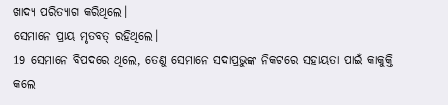ଖାଦ୍ୟ ପରିତ୍ୟାଗ କରିଥିଲେ।
ସେମାନେ ପ୍ରାୟ ମୃତବତ୍ ରହିଥିଲେ।
19 ସେମାନେ ବିପଦରେ ଥିଲେ, ତେଣୁ ସେମାନେ ସଦାପ୍ରଭୁଙ୍କ ନିକଟରେ ସହାୟତା ପାଇଁ କାକୁକ୍ତି କଲେ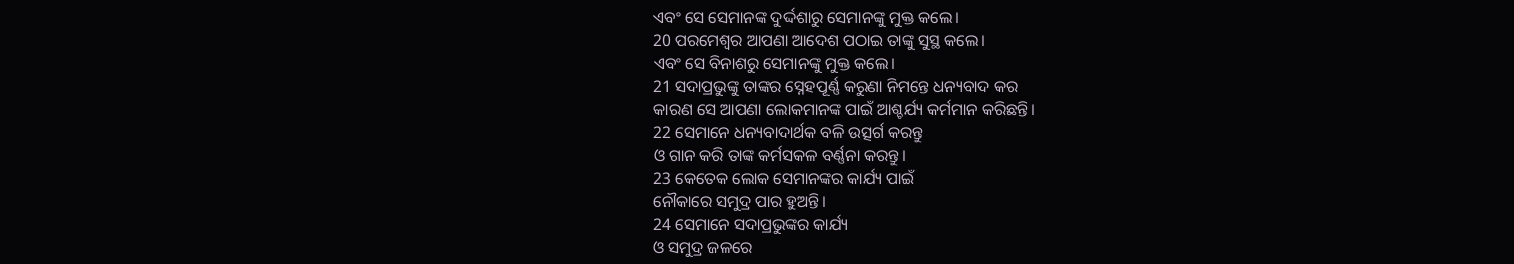ଏବଂ ସେ ସେମାନଙ୍କ ଦୁର୍ଦ୍ଦଶାରୁ ସେମାନଙ୍କୁ ମୁକ୍ତ କଲେ।
20 ପରମେଶ୍ୱର ଆପଣା ଆଦେଶ ପଠାଇ ତାଙ୍କୁ ସୁସ୍ଥ କଲେ।
ଏବଂ ସେ ବିନାଶରୁ ସେମାନଙ୍କୁ ମୁକ୍ତ କଲେ।
21 ସଦାପ୍ରଭୁଙ୍କୁ ତାଙ୍କର ସ୍ନେହପୂର୍ଣ୍ଣ କରୁଣା ନିମନ୍ତେ ଧନ୍ୟବାଦ କର
କାରଣ ସେ ଆପଣା ଲୋକମାନଙ୍କ ପାଇଁ ଆଶ୍ଚର୍ଯ୍ୟ କର୍ମମାନ କରିଛନ୍ତି।
22 ସେମାନେ ଧନ୍ୟବାଦାର୍ଥକ ବଳି ଉତ୍ସର୍ଗ କରନ୍ତୁ
ଓ ଗାନ କରି ତାଙ୍କ କର୍ମସକଳ ବର୍ଣ୍ଣନା କରନ୍ତୁ।
23 କେତେକ ଲୋକ ସେମାନଙ୍କର କାର୍ଯ୍ୟ ପାଇଁ
ନୌକାରେ ସମୁଦ୍ର ପାର ହୁଅନ୍ତି।
24 ସେମାନେ ସଦାପ୍ରଭୁଙ୍କର କାର୍ଯ୍ୟ
ଓ ସମୁଦ୍ର ଜଳରେ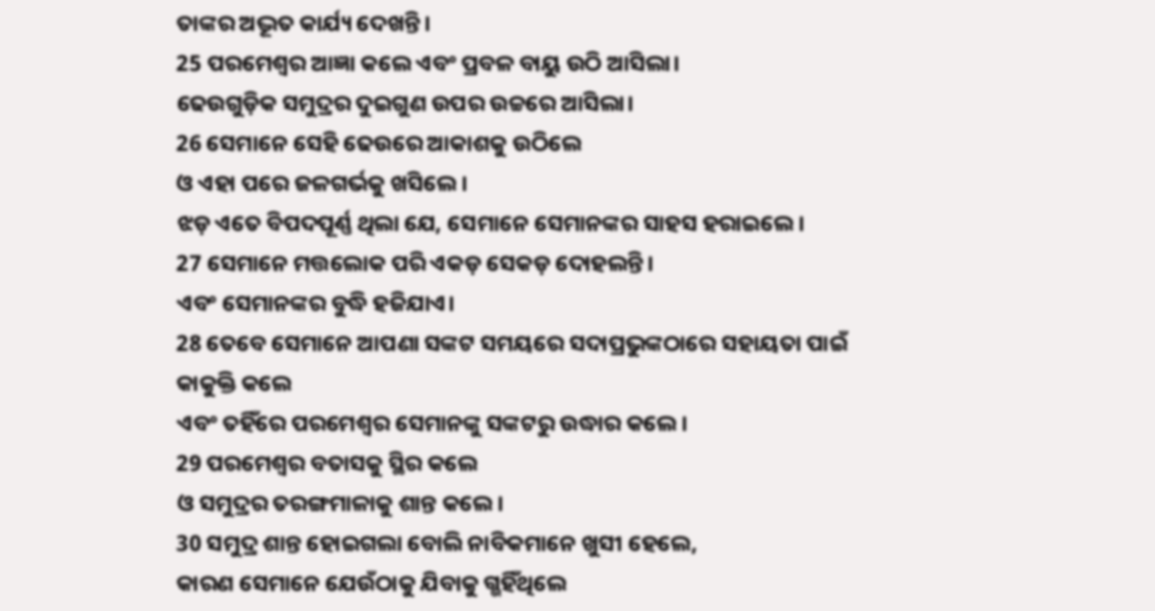ତାଙ୍କର ଅଦ୍ଭୂତ କାର୍ଯ୍ୟ ଦେଖନ୍ତି।
25 ପରମେଶ୍ୱର ଆଜ୍ଞା କଲେ ଏବଂ ପ୍ରବଳ ବାୟୁ ଉଠି ଆସିଲା।
ଢେଉଗୁଡ଼ିକ ସମୁଦ୍ରର ଦୁଇଗୁଣ ଉପର ଉଚ୍ଚରେ ଆସିଲା।
26 ସେମାନେ ସେହି ଢେଉରେ ଆକାଶକୁ ଉଠିଲେ
ଓ ଏହା ପରେ ଜଳଗର୍ଭକୁ ଖସିଲେ।
ଝଡ଼ ଏତେ ବିପଦପୂର୍ଣ୍ଣ ଥିଲା ଯେ, ସେମାନେ ସେମାନଙ୍କର ସାହସ ହରାଇଲେ।
27 ସେମାନେ ମତ୍ତଲୋକ ପରି ଏକଡ଼ ସେକଡ଼ ଦୋହଲନ୍ତି।
ଏବଂ ସେମାନଙ୍କର ବୁଦ୍ଧି ହଜିଯାଏ।
28 ତେବେ ସେମାନେ ଆପଣା ସଙ୍କଟ ସମୟରେ ସଦାପ୍ରଭୁଙ୍କଠାରେ ସହାୟତା ପାଇଁ କାକୁକ୍ତି କଲେ
ଏବଂ ତହିଁରେ ପରମେଶ୍ୱର ସେମାନଙ୍କୁ ସଙ୍କଟରୁ ଉଦ୍ଧାର କଲେ।
29 ପରମେଶ୍ୱର ବତାସକୁ ସ୍ଥିର କଲେ
ଓ ସମୁଦ୍ରର ତରଙ୍ଗମାଳାକୁ ଶାନ୍ତ କଲେ।
30 ସମୁଦ୍ର ଶାନ୍ତ ହୋଇଗଲା ବୋଲି ନାବିକମାନେ ଖୁସୀ ହେଲେ,
କାରଣ ସେମାନେ ଯେଉଁଠାକୁ ଯିବାକୁ ଗ୍ଭହିଁଥିଲେ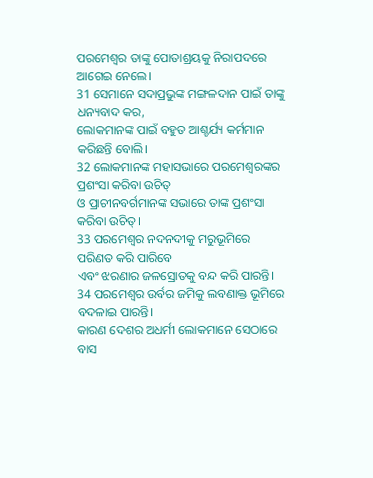ପରମେଶ୍ୱର ତାଙ୍କୁ ପୋତାଶ୍ରୟକୁ ନିରାପଦରେ ଆଗେଇ ନେଲେ।
31 ସେମାନେ ସଦାପ୍ରଭୁଙ୍କ ମଙ୍ଗଳଦାନ ପାଇଁ ତାଙ୍କୁ ଧନ୍ୟବାଦ କର,
ଲୋକମାନଙ୍କ ପାଇଁ ବହୁତ ଆଶ୍ଚର୍ଯ୍ୟ କର୍ମମାନ କରିଛନ୍ତି ବୋଲି।
32 ଲୋକମାନଙ୍କ ମହାସଭାରେ ପରମେଶ୍ୱରଙ୍କର ପ୍ରଶଂସା କରିବା ଉଚିତ୍
ଓ ପ୍ରାଚୀନବର୍ଗମାନଙ୍କ ସଭାରେ ତାଙ୍କ ପ୍ରଶଂସା କରିବା ଉଚିତ୍।
33 ପରମେଶ୍ୱର ନଦନଦୀକୁ ମରୁଭୂମିରେ ପରିଣତ କରି ପାରିବେ
ଏବଂ ଝରଣାର ଜଳସ୍ରୋତକୁ ବନ୍ଦ କରି ପାରନ୍ତି।
34 ପରମେଶ୍ୱର ଉର୍ବର ଜମିକୁ ଲବଣାକ୍ତ ଭୂମିରେ ବଦଳାଇ ପାରନ୍ତି।
କାରଣ ଦେଶର ଅଧର୍ମୀ ଲୋକମାନେ ସେଠାରେ ବାସ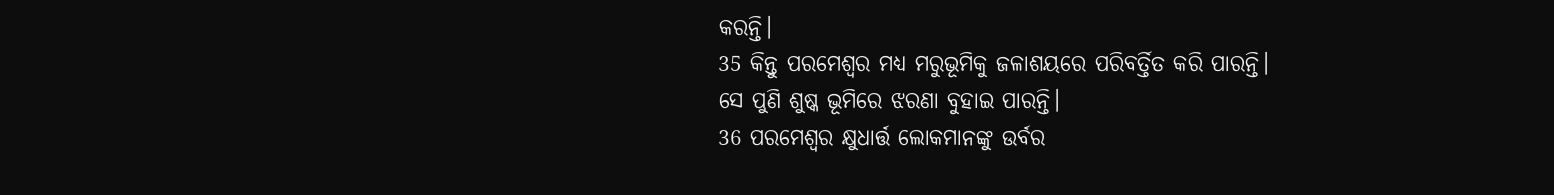କରନ୍ତି।
35 କିନ୍ତୁ ପରମେଶ୍ୱର ମଧ୍ୟ ମରୁଭୂମିକୁ ଜଳାଶୟରେ ପରିବର୍ତ୍ତିତ କରି ପାରନ୍ତି।
ସେ ପୁଣି ଶୁଷ୍କ ଭୂମିରେ ଝରଣା ବୁହାଇ ପାରନ୍ତି।
36 ପରମେଶ୍ୱର କ୍ଷୁଧାର୍ତ୍ତ ଲୋକମାନଙ୍କୁ ଉର୍ବର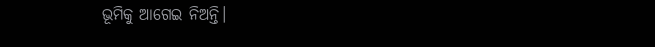ଭୂମିକୁ ଆଗେଇ ନିଅନ୍ତି।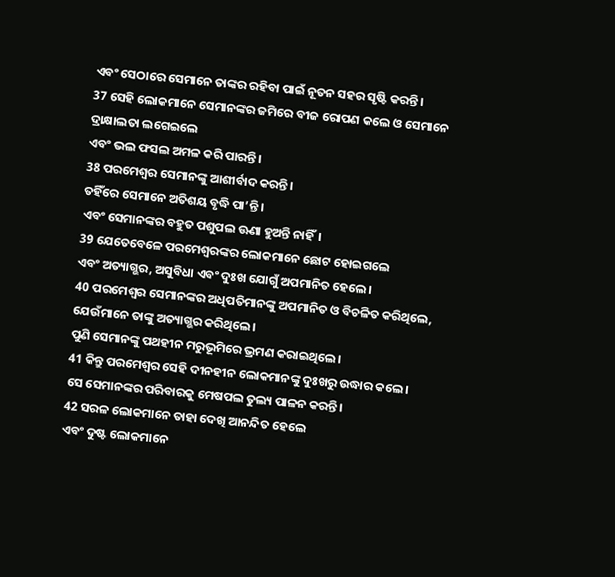ଏବଂ ସେଠାରେ ସେମାନେ ତାଙ୍କର ରହିବା ପାଇଁ ନୂତନ ସହର ସୃଷ୍ଟି କରନ୍ତି।
37 ସେହି ଲୋକମାନେ ସେମାନଙ୍କର ଜମିରେ ବୀଜ ରୋପଣ କଲେ ଓ ସେମାନେ ଦ୍ରାକ୍ଷାଲତା ଲଗେଇଲେ
ଏବଂ ଭଲ ଫସଲ ଅମଳ କରି ପାରନ୍ତି।
38 ପରମେଶ୍ୱର ସେମାନଙ୍କୁ ଆଶୀର୍ବାଦ କରନ୍ତି।
ତହିଁରେ ସେମାନେ ଅତିଶୟ ବୃଦ୍ଧି ପା’ନ୍ତି।
ଏବଂ ସେମାନଙ୍କର ବହୁତ ପଶୁପଲ ଊଣା ହୁଅନ୍ତି ନାହିଁ।
39 ଯେତେବେଳେ ପରମେଶ୍ୱରଙ୍କର ଲୋକମାନେ ଛୋଟ ହୋଇଗଲେ
ଏବଂ ଅତ୍ୟାଗ୍ଭର, ଅସୁବିଧା ଏବଂ ଦୁଃଖ ଯୋଗୁଁ ଅପମାନିତ ହେଲେ।
40 ପରମେଶ୍ୱର ସେମାନଙ୍କର ଅଧିପତିମାନଙ୍କୁ ଅପମାନିତ ଓ ବିଚଳିତ କରିଥିଲେ, ଯେଉଁମାନେ ତାଙ୍କୁ ଅତ୍ୟାଗ୍ଭର କରିଥିଲେ।
ପୁଣି ସେମାନଙ୍କୁ ପଥହୀନ ମରୁଭୂମିରେ ଭ୍ରମଣ କରାଇଥିଲେ।
41 କିନ୍ତୁ ପରମେଶ୍ୱର ସେହି ଦୀନହୀନ ଲୋକମାନଙ୍କୁ ଦୁଃଖରୁ ଉଦ୍ଧାର କଲେ।
ସେ ସେମାନଙ୍କର ପରିବାରକୁ ମେଷପଲ ତୁଲ୍ୟ ପାଳନ କରନ୍ତି।
42 ସରଳ ଲୋକମାନେ ତାହା ଦେଖି ଆନନ୍ଦିତ ହେଲେ
ଏବଂ ଦୁଷ୍ଟ ଲୋକମାନେ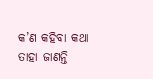କ’ଣ କହିବା କଥା ତାହା ଜାଣନ୍ତି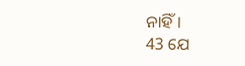ନାହିଁ।
43 ଯେ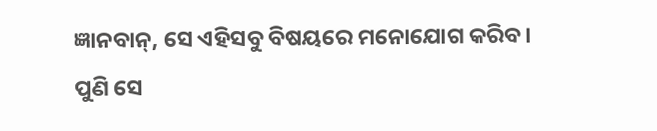ଜ୍ଞାନବାନ୍, ସେ ଏହିସବୁ ବିଷୟରେ ମନୋଯୋଗ କରିବ।
ପୁଣି ସେ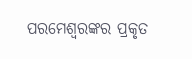ପରମେଶ୍ୱରଙ୍କର ପ୍ରକୃତ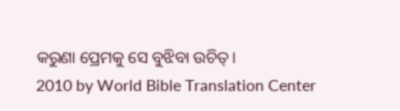କରୁଣା ପ୍ରେମକୁ ସେ ବୁଝିବା ଉଚିତ୍।
2010 by World Bible Translation Center